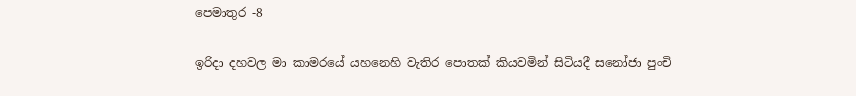පෙමාතුර -8

ඉරිදා දහවල මා කාමරයේ යහනෙහි වැතිර පොතක් කියවමින් සිටියදී සනෝජා පුංචි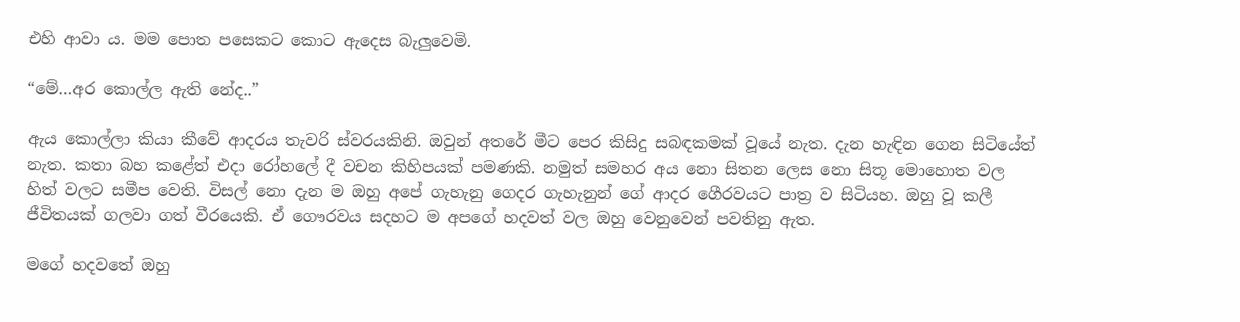එහි ආවා ය. මම පොත පසෙකට කොට ඇදෙස බැලුවෙමි.

“මේ…අර කොල්ල ඇති නේද..”

ඇය කොල්ලා කියා කීවේ ආදරය තැවරි ස්වරයකිනි. ඔවුන් අතරේ මීට පෙර කිසිදු සබඳකමක් වූයේ නැත. දැන හැඳින ගෙන සිටියේත් නැත. කතා බහ කළේත් එදා රෝහලේ දී වචන කිහිපයක් පමණකි. නමුත් සමහර අය නො සිතන ලෙස නො සිතූ මොහොත වල හිත් වලට සමීප වෙති. විසල් නො දැන ම ඔහු අපේ ගැහැනු ගෙදර ගැහැනුන් ගේ ආදර ගෙීරවයට පාත්‍ර ව සිටියහ. ඔහු වූ කලී ජීවිතයක් ගලවා ගත් වීරයෙකි. ඒ ගෞරවය සදහට ම අපගේ හදවත් වල ඔහු වෙනුවෙන් පවතිනු ඇත.

මගේ හදවතේ ඔහු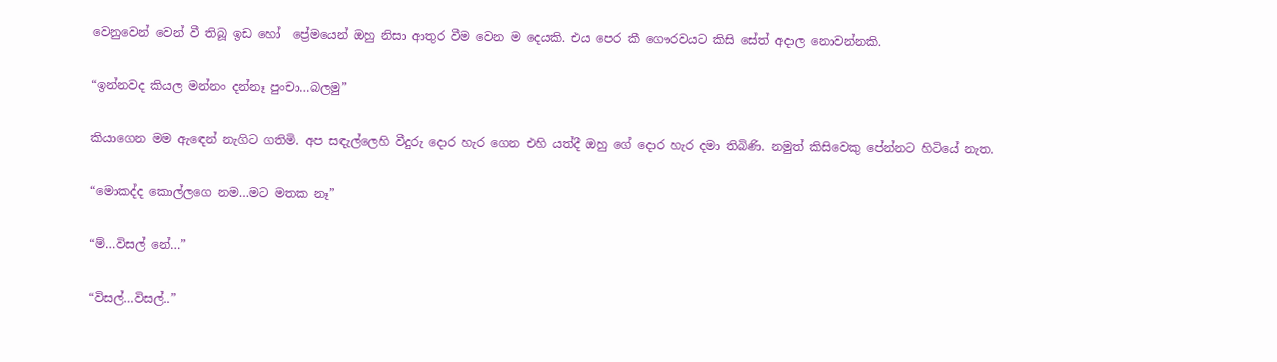වෙනුවෙන් වෙන් වී තිබූ ඉඩ හෝ  ප්‍රේමයෙන් ඔහු නිසා ආතුර වීම වෙන ම දෙයකි. එය පෙර කී ගෞරවයට කිසි සේත් අදාල නොවන්නකි.

“ඉන්නවද කියල මන්නං දන්නෑ පුංචා…බලමු”

කියාගෙන මම ඇඳෙන් නැගිට ගතිමි. අප සඳැල්ලෙහි වීදුරු දොර හැර ගෙන එහි යත්දී ඔහු ගේ දොර හැර දමා තිබිණි. නමුත් කිසිවෙකු පේන්නට හිටියේ නැත.

“මොකද්ද කොල්ලගෙ නම…මට මතක නෑ”

“ම්…විසල් නේ…”

“විසල්…විසල්..”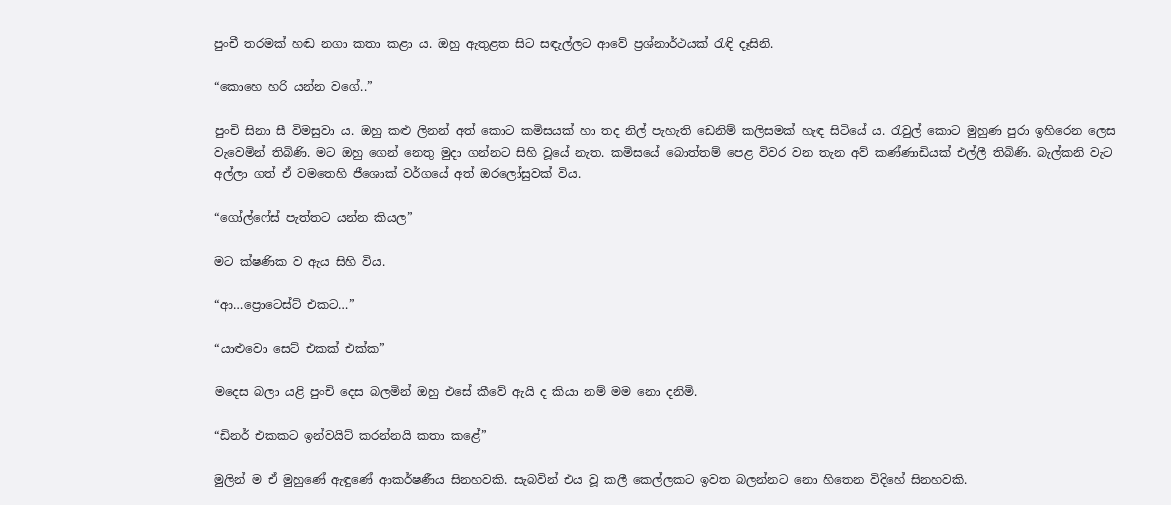පුංචී තරමක් හඬ නගා කතා කළා ය. ඔහු ඇතුළත සිට සඳැල්ලට ආවේ ප්‍රශ්නාර්ථයක් රැඳි දෑසිනි.

“කොහෙ හරි යන්න වගේ..”

පුංචි සිනා සී විමසුවා ය. ඔහු කළු ලිනන් අත් කොට කමිසයක් හා තද නිල් පැහැති ඩෙනිම් කලිසමක් හැඳ සිටියේ ය. රැවුල් කොට මුහුණ පුරා ඉහිරෙන ලෙස වැවෙමින් තිබිණි. මට ඔහු ගෙන් නෙතු මුදා ගන්නට සිහි වූයේ නැත. කමිසයේ බොත්තම් පෙළ විවර වන තැන අව් කණ්ණාඩියක් එල්ලී තිබිණි. බැල්කනි වැට අල්ලා ගත් ඒ වමතෙහි ජීශොක් වර්ගයේ අත් ඔරලෝසුවක් විය.

“ගෝල්ෆේස් පැත්තට යන්න කියල”

මට ක්ෂණික ව ඇය සිහි විය.

“ආ…ප්‍රොටෙස්ට් එකට…”

“යාළුවො සෙට් එකක් එක්ක”

මදෙස බලා යළි පුංචි දෙස බලමින් ඔහු එසේ කීවේ ඇයි ද කියා නම් මම නො දනිමි.

“ඩිනර් එකකට ඉන්වයිට් කරන්නයි කතා කළේ”

මුලින් ම ඒ මුහුණේ ඇඳුණේ ආකර්ෂණීය සිනහවකි. සැබවින් එය වූ කලී කෙල්ලකට ඉවත බලන්නට නො හිතෙන විදිහේ සිනහවකි.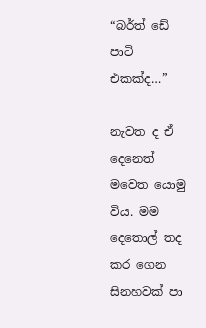“බර්ත් ඩේ පාටි එකක්ද…”

නැවත ද ඒ දෙනෙත් මවෙත යොමු විය. මම දෙතොල් තද කර ගෙන සිනහවක් පා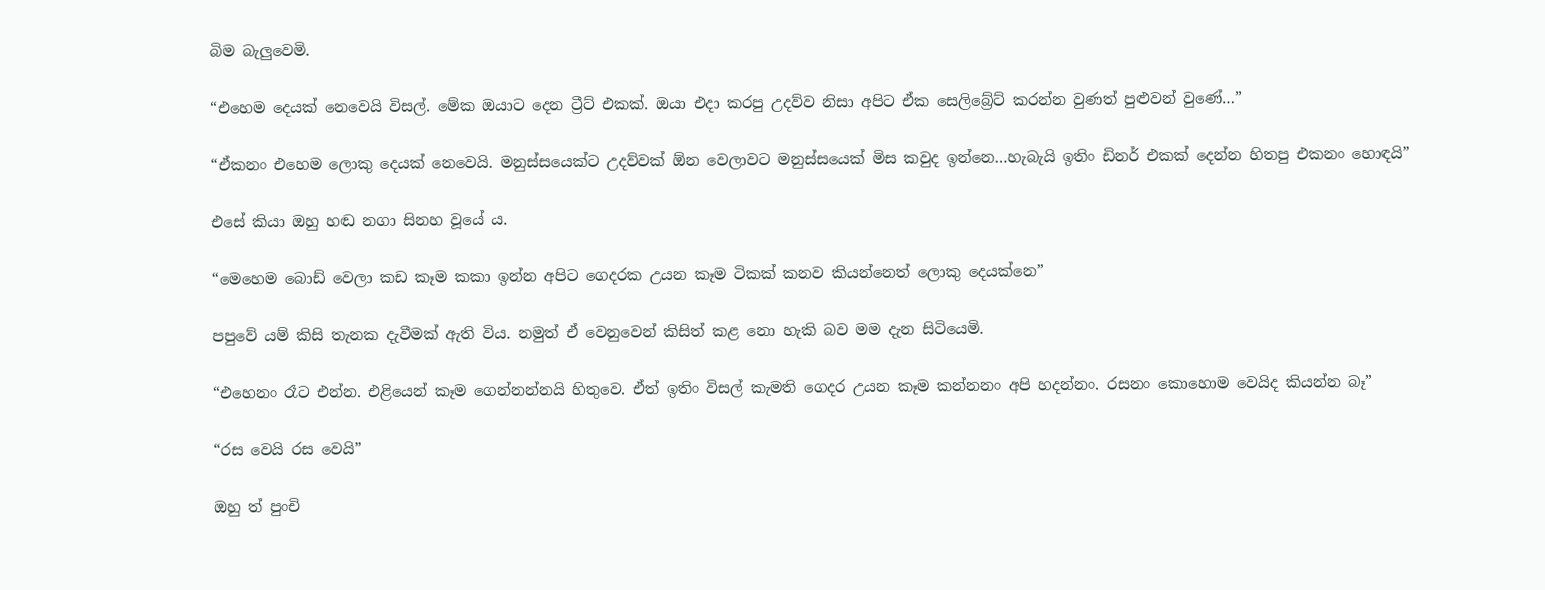බිම බැලුවෙමි.

“එහෙම දෙයක් නෙවෙයි විසල්. මේක ඔයාට දෙන ට්‍රීට් එකක්. ඔයා එදා කරපු උදව්ව නිසා අපිට ඒක සෙලිබ්‍රේට් කරන්න වුණත් පුළුවන් වුණේ…”

“ඒකනං එහෙම ලොකු දෙයක් නෙවෙයි. මනුස්සයෙක්ට උදව්වක් ඕන වෙලාවට මනුස්සයෙක් මිස කවුද ඉන්නෙ…හැබැයි ඉතිං ඩිනර් එකක් දෙන්න හිතපු එකනං හොඳයි”

එසේ කියා ඔහු හඬ නගා සිනහ වූයේ ය.

“මෙහෙම බොඩ් වෙලා කඩ කෑම කකා ඉන්න අපිට ගෙදරක උයන කෑම ටිකක් කනව කියන්නෙත් ලොකු දෙයක්නෙ”

පපුවේ යම් කිසි තැනක දැවීමක් ඇති විය. නමුත් ඒ වෙනුවෙන් කිසිත් කළ නො හැකි බව මම දැන සිටියෙමි.

“එහෙනං රෑට එන්න. එළියෙන් කෑම ගෙන්නන්නයි හිතුවෙ. ඒත් ඉතිං විසල් කැමති ගෙදර උයන කෑම කන්නනං අපි හදන්නං. රසනං කොහොම වෙයිද කියන්න බෑ”

“රස වෙයි රස වෙයි”

ඔහු ත් පුංචි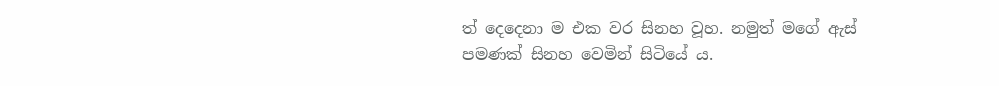ත් දෙදෙනා ම එක වර සිනහ වූහ. නමුත් මගේ ඇස් පමණක් සිනහ වෙමින් සිටියේ ය.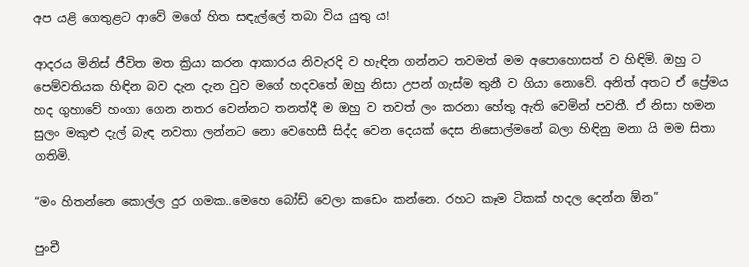අප යළි ගෙතුළට ආවේ මගේ හිත සඳැල්ලේ තබා විය යුතු ය!

ආදරය මිනිස් ජීවිත මත ක්‍රියා කරන ආකාරය නිවැරදි ව හැඳින ගන්නට තවමත් මම අපොහොසත් ව හිඳිමි. ඔහු ට පෙම්වතියක හිඳින බව දැන දැන වුව මගේ හදවතේ ඔහු නිසා උපන් ගැස්ම තුනී ව ගියා නොවේ. අනිත් අතට ඒ ප්‍රේමය හද ගුහාවේ හංගා ගෙන නතර වෙන්නට තනත්දී ම ඔහු ව තවත් ලං කරනා හේතු ඇති වෙමින් පවතී. ඒ නිසා හමන සුලං මකුළු දැල් බැඳ නවතා ලන්නට නො වෙහෙසී සිද්ද වෙන දෙයක් දෙස නිසොල්මනේ බලා හිඳිනු මනා යි මම සිතා ගතිමි.

“මං හිතන්නෙ කොල්ල දුර ගමක..මෙහෙ බෝඩ් වෙලා කඩෙං කන්නෙ. රහට කෑම ටිකක් හදල දෙන්න ඕන”

පුංචී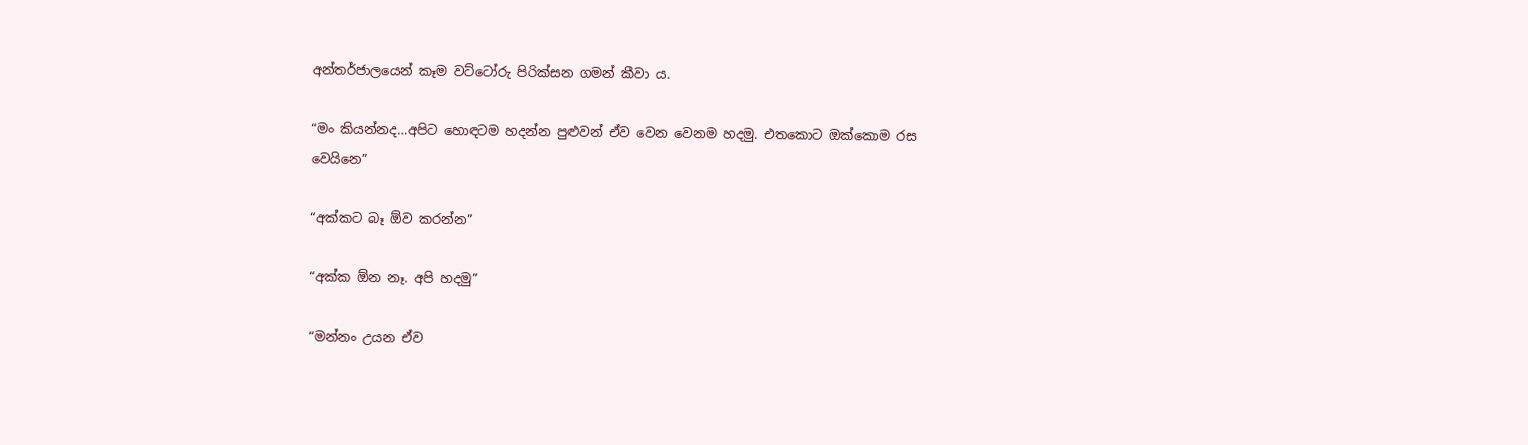අන්තර්ජාලයෙන් කෑම වට්ටෝරු පිරික්සන ගමන් කීවා ය.

“මං කියන්නද…අපිට හොඳටම හදන්න පුළුවන් ඒව වෙන වෙනම හදමු. එතකොට ඔක්කොම රස වෙයිනෙ”

“අක්කට බෑ ඕව කරන්න”

“අක්ක ඕන නෑ. අපි හදමු”

“මන්නං උයන ඒව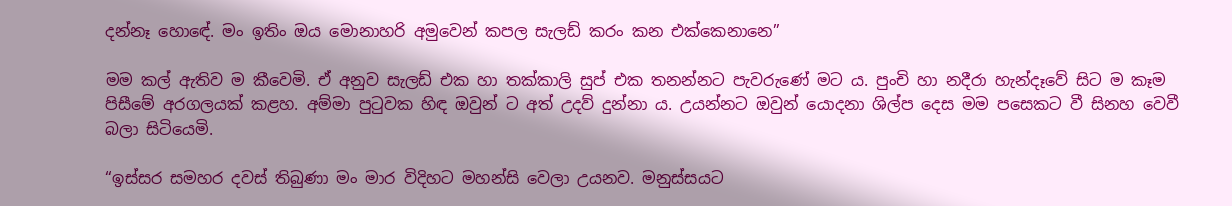දන්නෑ හොඳේ. මං ඉතිං ඔය මොනාහරි අමුවෙන් කපල සැලඩ් කරං කන එක්කෙනානෙ”

මම කල් ඇතිව ම කීවෙමි. ඒ අනුව සැලඩ් එක හා තක්කාලි සුප් එක තනන්නට පැවරුණේ මට ය. පුංචි හා නදීරා හැන්දෑවේ සිට ම කෑම පිසීමේ අරගලයක් කළහ. අම්මා පුටුවක හිඳ ඔවුන් ට අත් උදව් දුන්නා ය. උයන්නට ඔවුන් යොදනා ශිල්ප දෙස මම පසෙකට වී සිනහ වෙවී බලා සිටියෙමි.

“ඉස්සර සමහර දවස් තිබුණා මං මාර විදිහට මහන්සි වෙලා උයනව. මනුස්සයට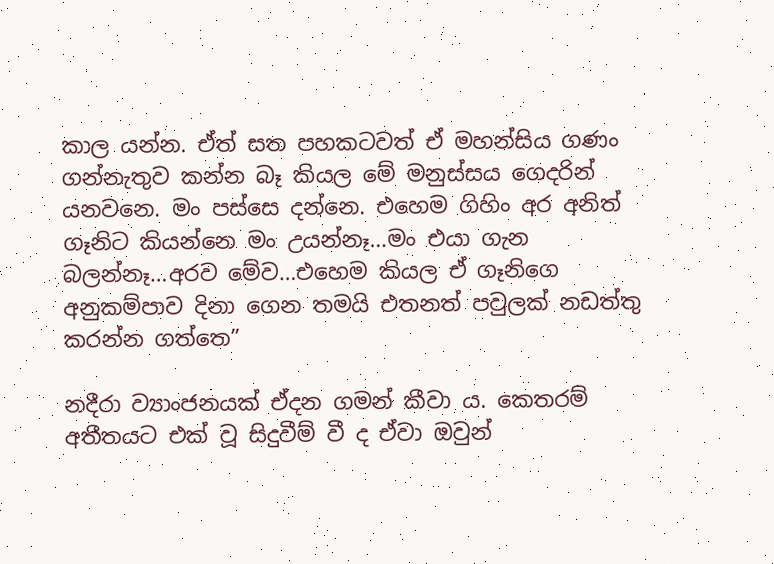කාල යන්න. ඒත් සත පහකටවත් ඒ මහන්සිය ගණං ගන්නැතුව කන්න බෑ කියල මේ මනුස්සය ගෙදරින් යනවනෙ. මං පස්සෙ දන්නෙ. එහෙම ගිහිං අර අනිත් ගෑනිට කියන්නෙ මං උයන්නෑ…මං එයා ගැන බලන්නෑ…අරව මේව…එහෙම කියල ඒ ගෑනිගෙ අනුකම්පාව දිනා ගෙන තමයි එතනත් පවුලක් නඩත්තු කරන්න ගත්තෙ”

නදීරා ව්‍යාංජනයක් ඒදන ගමන් කීවා ය. කෙතරම් අතීතයට එක් වූ සිදුවීම් වී ද ඒවා ඔවුන්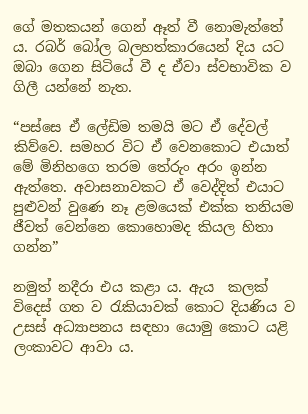ගේ මතකයන් ගෙන් ඈත් වී නොමැත්තේ ය. රබර් බෝල බලහත්කාරයෙන් දිය යට ඔබා ගෙන සිටියේ වී ද ඒවා ස්වභාවික ව ගිලී යන්නේ නැත.

“පස්සෙ ඒ ලේඩිම තමයි මට ඒ දේවල් කිව්වෙ. සමහර විට ඒ වෙනකොට එයාත් මේ මිනිහගෙ තරම තේරුං අරං ඉන්න ඇත්තෙ. අවාසනාවකට ඒ වෙද්දිත් එයාට පුළුවන් වුණෙ නෑ ළමයෙක් එක්ක තනියම ජීවත් වෙන්නෙ කොහොමද කියල හිතා ගන්න”

නමුත් නදීරා එය කළා ය. ඇය  කලක් විදෙස් ගත ව රැකියාවක් කොට දියණිය ව උසස් අධ්‍යාපනය සඳහා යොමු කොට යළි ලංකාවට ආවා ය.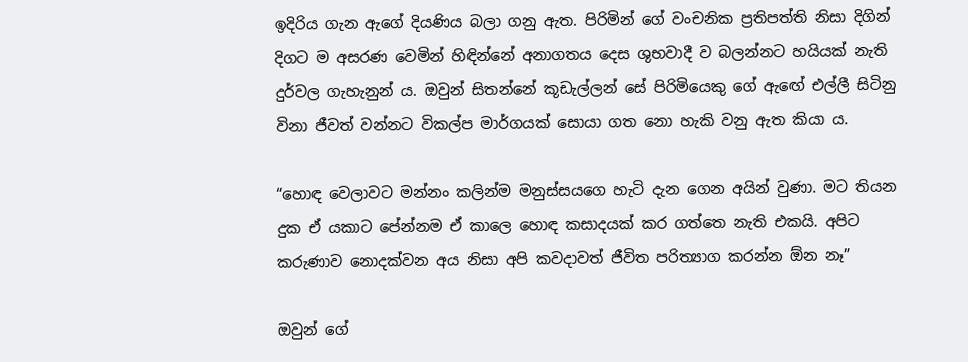ඉදිරිය ගැන ඇගේ දියණිය බලා ගනු ඇත. පිරිමින් ගේ වංචනික ප්‍රතිපත්ති නිසා දිගින් දිගට ම අසරණ වෙමින් හිඳින්නේ අනාගතය දෙස ශුභවාදී ව බලන්නට හයියක් නැති දුර්වල ගැහැනුන් ය. ඔවුන් සිතන්නේ කූඩැල්ලන් සේ පිරිමියෙකු ගේ ඇඟේ එල්ලී සිටිනු විනා ජීවත් වන්නට විකල්ප මාර්ගයක් සොයා ගත නො හැකි වනු ඇත කියා ය.

“හොඳ වෙලාවට මන්නං කලින්ම මනුස්සයගෙ හැටි දැන ගෙන අයින් වුණා. මට තියන දුක ඒ යකාට පේන්නම ඒ කාලෙ හොඳ කසාදයක් කර ගත්තෙ නැති එකයි. අපිට කරුණාව නොදක්වන අය නිසා අපි කවදාවත් ජීවිත පරිත්‍යාග කරන්න ඕන නෑ”

ඔවුන් ගේ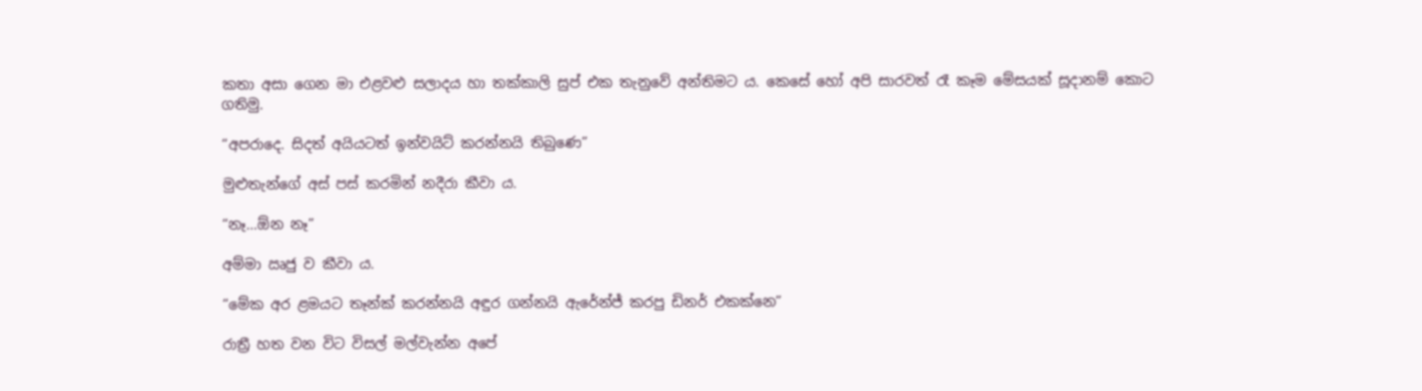කතා අසා ගෙන මා එළවළු සලාදය හා තක්කාලි සුප් එක තැනුවේ අන්තිමට ය. කෙසේ හෝ අපි සාරවත් රෑ කෑම මේසයක් සූදානම් කොට ගතිමු.

“අපරාදෙ. සිදත් අයියටත් ඉන්වයිට් කරන්නයි තිබුණෙ”

මුළුතැන්ගේ අස් පස් කරමින් නදීරා කීවා ය.

“නෑ…ඕන නෑ”

අම්මා ඍජු ව කීවා ය.

“මේක අර ළමයට තෑන්ක් කරන්නයි අඳුර ගන්නයි ඇරේන්ජ් කරපු ඩිනර් එකක්නෙ”

රාත්‍රී හත වන විට විසල් මල්වැන්න අපේ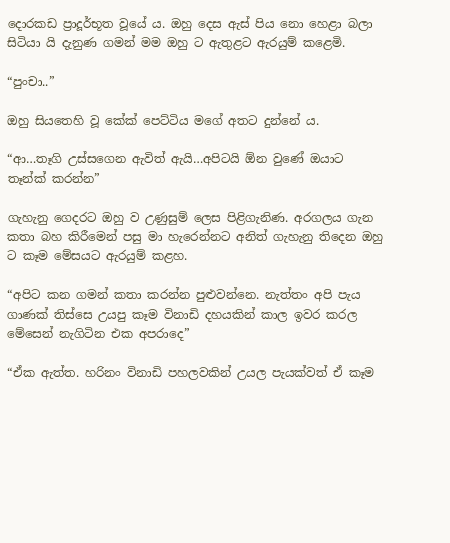දොරකඩ ප්‍රාදූර්භූත වූයේ ය. ඔහු දෙස ඇස් පිය නො හෙළා බලා සිටියා යි දැනුණ ගමන් මම ඔහු ට ඇතුළට ඇරයුම් කළෙමි.

“පුංචා..”

ඔහු සියතෙහි වූ කේක් පෙට්ටිය මගේ අතට දුන්නේ ය.

“ආ…තෑගි උස්සගෙන ඇවිත් ඇයි…අපිටයි ඕන වුණේ ඔයාට තෑන්ක් කරන්න”

ගැහැනු ගෙදරට ඔහු ව උණුසුම් ලෙස පිළිගැනිණ. අරගලය ගැන කතා බහ කිරීමෙන් පසු මා හැරෙන්නට අනිත් ගැහැනු තිදෙන ඔහු ට කෑම මේසයට ඇරයුම් කළහ.

“අපිට කන ගමන් කතා කරන්න පුළුවන්නෙ. නැත්තං අපි පැය ගාණක් තිස්සෙ උයපු කෑම විනාඩි දහයකින් කාල ඉවර කරල මේසෙන් නැගිටින එක අපරාදෙ”

“ඒක ඇත්ත. හරිනං විනාඩි පහලවකින් උයල පැයක්වත් ඒ කෑම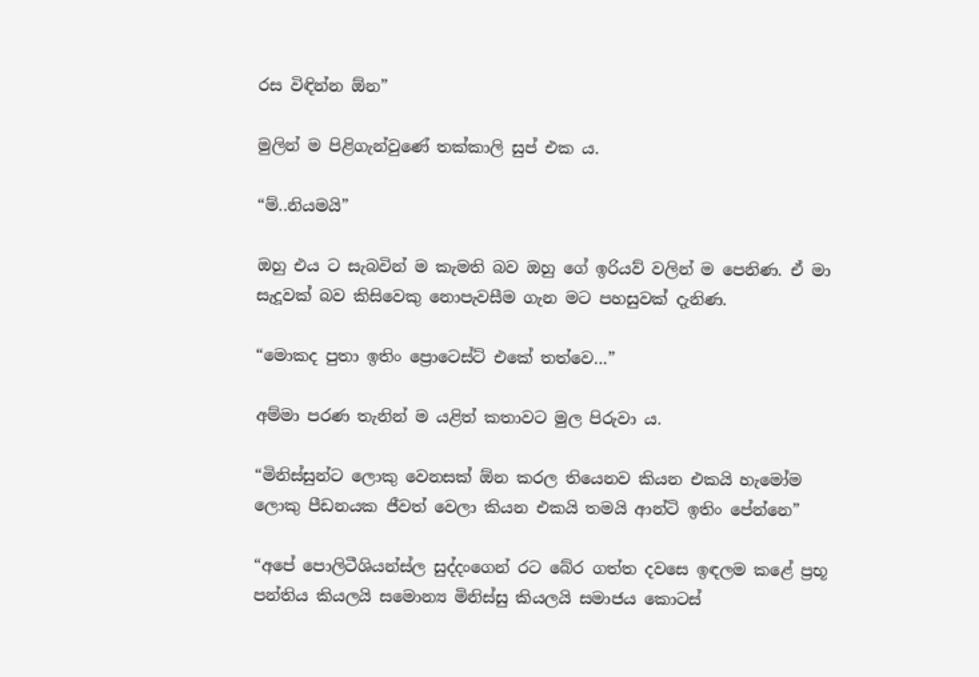රස විඳින්න ඕන”

මුලින් ම පිළිගැන්වුණේ තක්කාලි සුප් එක ය.

“ම්..නියමයි”

ඔහු එය ට සැබවින් ම කැමති බව ඔහු ගේ ඉරියව් වලින් ම පෙනිණ. ඒ මා සැදූවක් බව කිසිවෙකු නොපැවසීම ගැන මට පහසුවක් දැනිණ.

“මොකද පුතා ඉතිං ප්‍රොටෙස්ට් එකේ තත්වෙ…”

අම්මා පරණ තැනින් ම යළිත් කතාවට මුල පිරුවා ය.

“මිනිස්සුන්ට ලොකු වෙනසක් ඕන කරල තියෙනව කියන එකයි හැමෝම ලොකු පීඩනයක ජීවත් වෙලා කියන එකයි තමයි ආන්ටි ඉතිං පේන්නෙ”

“අපේ පොලිටීශියන්ස්ල සුද්දංගෙන් රට බේර ගත්ත දවසෙ ඉඳලම කළේ ප්‍රභූ පන්තිය කියලයි සමොන්‍ය මිනිස්සු කියලයි සමාජය කොටස්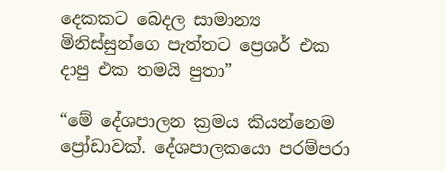දෙකකට බෙදල සාමාන්‍ය මිනිස්සුන්ගෙ පැත්තට ප්‍රෙශර් එක දාපු එක තමයි පුතා”

“මේ දේශපාලන ක්‍රමය කියන්නෙම ප්‍රෝඩාවක්. දේශපාලකයො පරම්පරා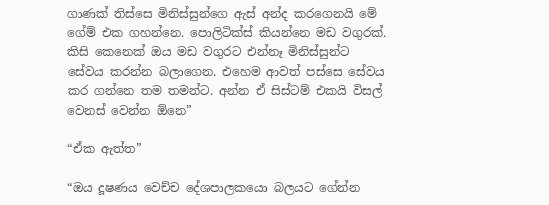ගාණක් තිස්සෙ මිනිස්සුන්ගෙ ඇස් අන්ද කරගෙනයි මේ ගේම් එක ගහන්නෙ. පොලිටික්ස් කියන්නෙ මඩ වගුරක්. කිසි කෙනෙක් ඔය මඩ වගුරට එන්නෑ මිනිස්සුන්ට සේවය කරන්න බලාගෙන. එහෙම ආවත් පස්සෙ සේවය කර ගන්නෙ තම තමන්ට. අන්න ඒ සිස්ටම් එකයි විසල් වෙනස් වෙන්න ඕනෙ”

“ඒක ඇත්ත”

“ඔය දූෂණය වෙච්ච දේශපාලකයො බලයට ගේන්න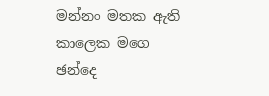මන්නං මතක ඇති කාලෙක මගෙ ඡන්දෙ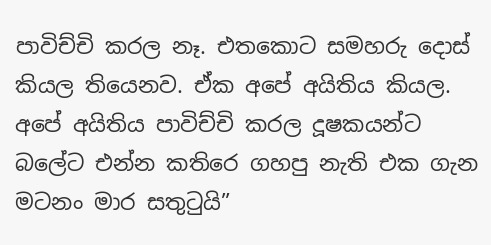පාවිච්චි කරල නෑ. එතකොට සමහරු දොස් කියල තියෙනව. ඒක අපේ අයිතිය කියල. අපේ අයිතිය පාවිච්චි කරල දූෂකයන්ට බලේට එන්න කතිරෙ ගහපු නැති එක ගැන මටනං මාර සතුටුයි”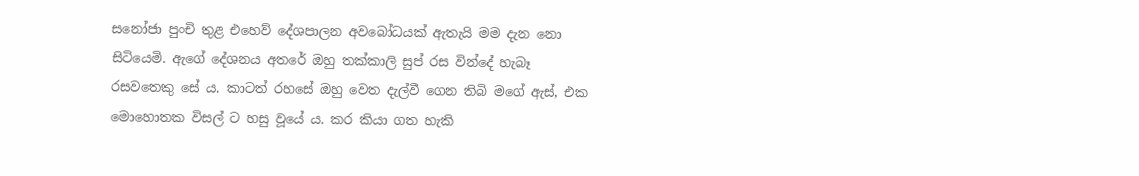සනෝජා පුංචි තුළ එහෙව් දේශපාලන අවබෝධයක් ඇතැයි මම දැන නො සිටියෙමි. ඇගේ දේශනය අතරේ ඔහු තක්කාලි සුප් රස වින්දේ හැබෑ රසවතෙකු සේ ය. කාටත් රහසේ ඔහු වෙත දැල්වී ගෙන තිබි මගේ ඇස්, එක මොහොතක විසල් ට හසු වූයේ ය. කර කියා ගත හැකි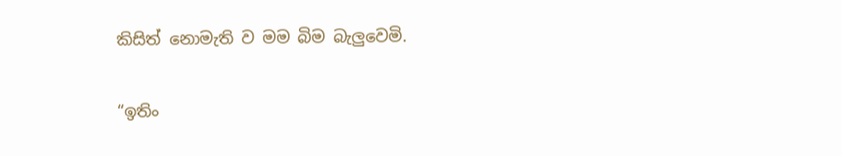කිසිත් නොමැති ව මම බිම බැලුවෙමි.

“ඉතිං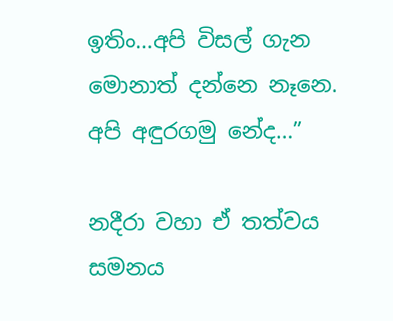ඉතිං…අපි විසල් ගැන මොනාත් දන්නෙ නෑනෙ. අපි අඳුරගමු නේද…”

නදීරා වහා ඒ තත්වය සමනය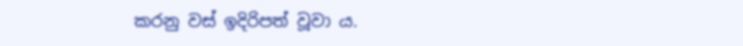කරනු වස් ඉදිරිපත් වූවා ය.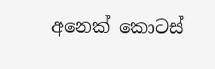අනෙක් කොටස්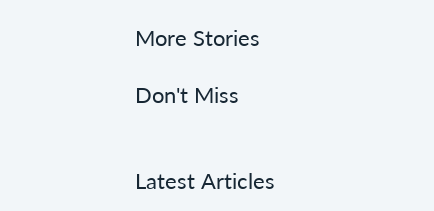More Stories

Don't Miss


Latest Articles